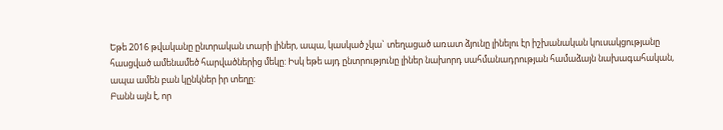Եթե 2016 թվականը ընտրական տարի լիներ, ապա, կասկած չկա` տեղացած առատ ձյունը լինելու էր իշխանական կուսակցությանը հասցված ամենամեծ հարվածներից մեկը: Իսկ եթե այդ ընտրությունը լիներ նախորդ սահմանադրության համաձայն նախագահական, ապա ամեն բան կընկներ իր տեղը:
Բանն այն է, որ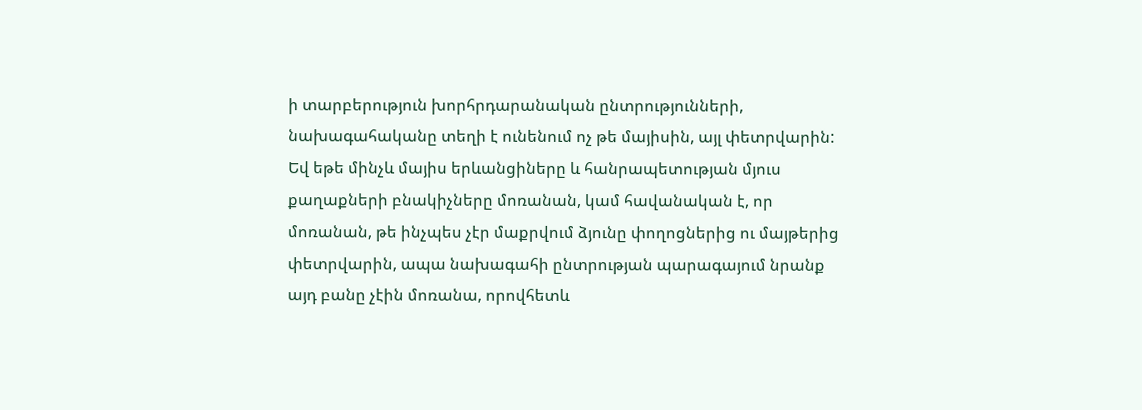ի տարբերություն խորհրդարանական ընտրությունների, նախագահականը տեղի է ունենում ոչ թե մայիսին, այլ փետրվարին: Եվ եթե մինչև մայիս երևանցիները և հանրապետության մյուս քաղաքների բնակիչները մոռանան, կամ հավանական է, որ մոռանան, թե ինչպես չէր մաքրվում ձյունը փողոցներից ու մայթերից փետրվարին, ապա նախագահի ընտրության պարագայում նրանք այդ բանը չէին մոռանա, որովհետև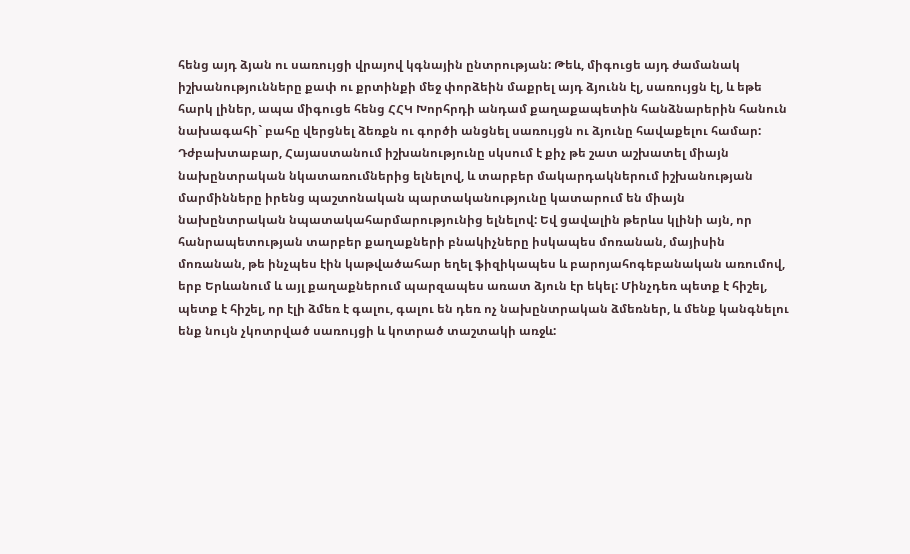հենց այդ ձյան ու սառույցի վրայով կգնային ընտրության: Թեև, միգուցե այդ ժամանակ իշխանությունները քափ ու քրտինքի մեջ փորձեին մաքրել այդ ձյունն էլ, սառույցն էլ, և եթե հարկ լիներ, ապա միգուցե հենց ՀՀԿ Խորհրդի անդամ քաղաքապետին հանձնարերին հանուն նախագահի` բահը վերցնել ձեռքն ու գործի անցնել սառույցն ու ձյունը հավաքելու համար:
Դժբախտաբար, Հայաստանում իշխանությունը սկսում է քիչ թե շատ աշխատել միայն նախընտրական նկատառումներից ելնելով, և տարբեր մակարդակներում իշխանության մարմինները իրենց պաշտոնական պարտականությունը կատարում են միայն նախընտրական նպատակահարմարությունից ելնելով: Եվ ցավալին թերևս կլինի այն, որ հանրապետության տարբեր քաղաքների բնակիչները իսկապես մոռանան, մայիսին մոռանան, թե ինչպես էին կաթվածահար եղել ֆիզիկապես և բարոյահոգեբանական առումով, երբ Երևանում և այլ քաղաքներում պարզապես առատ ձյուն էր եկել: Մինչդեռ պետք է հիշել, պետք է հիշել, որ էլի ձմեռ է գալու, գալու են դեռ ոչ նախընտրական ձմեռներ, և մենք կանգնելու ենք նույն չկոտրված սառույցի և կոտրած տաշտակի առջև: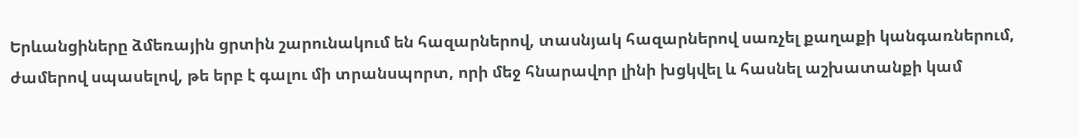Երևանցիները ձմեռային ցրտին շարունակում են հազարներով, տասնյակ հազարներով սառչել քաղաքի կանգառներում, ժամերով սպասելով, թե երբ է գալու մի տրանսպորտ, որի մեջ հնարավոր լինի խցկվել և հասնել աշխատանքի կամ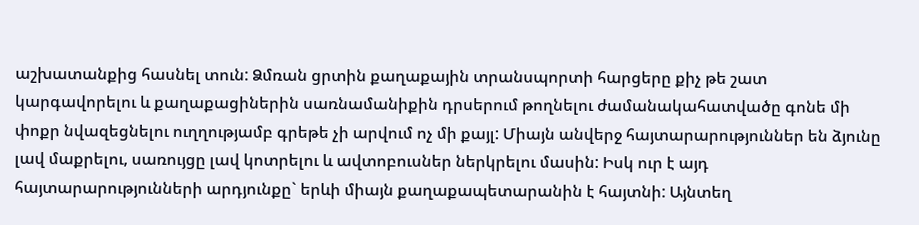աշխատանքից հասնել տուն: Ձմռան ցրտին քաղաքային տրանսպորտի հարցերը քիչ թե շատ կարգավորելու և քաղաքացիներին սառնամանիքին դրսերում թողնելու ժամանակահատվածը գոնե մի փոքր նվազեցնելու ուղղությամբ գրեթե չի արվում ոչ մի քայլ: Միայն անվերջ հայտարարություններ են ձյունը լավ մաքրելու, սառույցը լավ կոտրելու և ավտոբուսներ ներկրելու մասին: Իսկ ուր է այդ հայտարարությունների արդյունքը` երևի միայն քաղաքապետարանին է հայտնի: Այնտեղ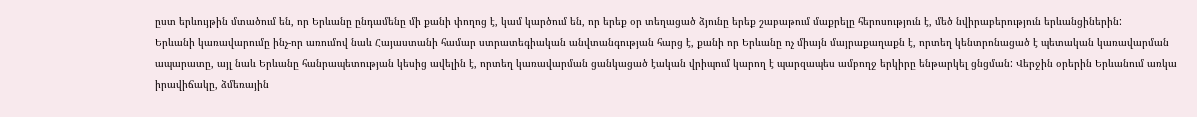ըստ երևույթին մտածում են, որ Երևանը ընդամենը մի քանի փողոց է, կամ կարծում են, որ երեք օր տեղացած ձյունը երեք շաբաթում մաքրելը հերոսություն է, մեծ նվիրաբերություն երևանցիներին:
Երևանի կառավարումը ինչ-որ առումով նաև Հայաստանի համար ստրատեգիական անվտանգության հարց է, քանի որ Երևանը ոչ միայն մայրաքաղաքն է, որտեղ կենտրոնացած է պետական կառավարման ապարատը, այլ նաև Երևանը հանրապետության կեսից ավելին է, որտեղ կառավարման ցանկացած էական վրիպում կարող է պարզապես ամբողջ երկիրը ենթարկել ցնցման: Վերջին օրերին Երևանում առկա իրավիճակը, ձմեռային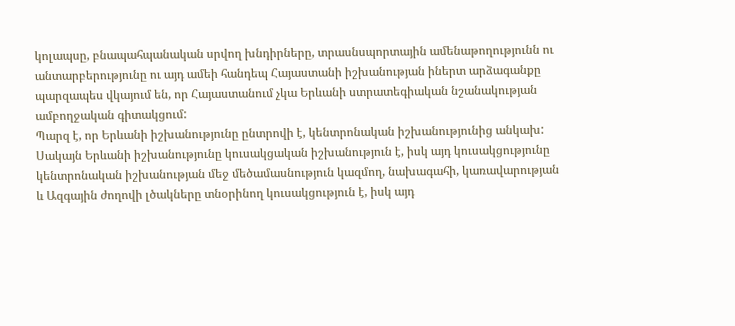կոլապսը, բնապահպանական սրվող խնդիրները, տրասնսպորտային ամենաթողությունն ու անտարբերությունը ու այդ ամեի հանդեպ Հայաստանի իշխանության իներտ արձագանքը պարզապես վկայում են, որ Հայաստանում չկա Երևանի ստրատեգիական նշանակության ամբողջական գիտակցում:
Պարզ է, որ Երևանի իշխանությունը ընտրովի է, կենտրոնական իշխանությունից անկախ: Սակայն Երևանի իշխանությունը կուսակցական իշխանություն է, իսկ այդ կուսակցությունը կենտրոնական իշխանության մեջ մեծամասնություն կազմող, նախագահի, կառավարության և Ազգային ժողովի լծակները տնօրինող կուսակցություն է, իսկ այդ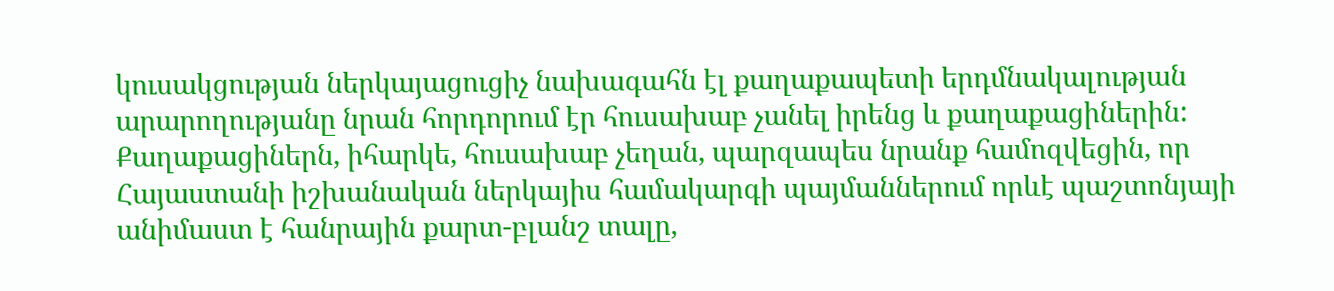կուսակցության ներկայացուցիչ նախագահն էլ քաղաքապետի երդմնակալության արարողությանը նրան հորդորում էր հուսախաբ չանել իրենց և քաղաքացիներին: Քաղաքացիներն, իհարկե, հուսախաբ չեղան, պարզապես նրանք համոզվեցին, որ Հայաստանի իշխանական ներկայիս համակարգի պայմաններում որևէ պաշտոնյայի անիմաստ է հանրային քարտ-բլանշ տալը,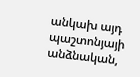անկախ այդ պաշտոնյայի անձնական,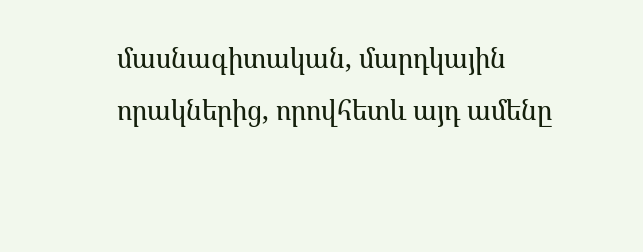մասնագիտական, մարդկային որակներից, որովհետև այդ ամենը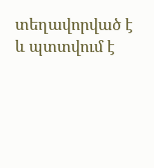տեղավորված է և պտտվում է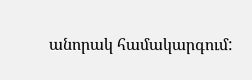անորակ համակարգում: